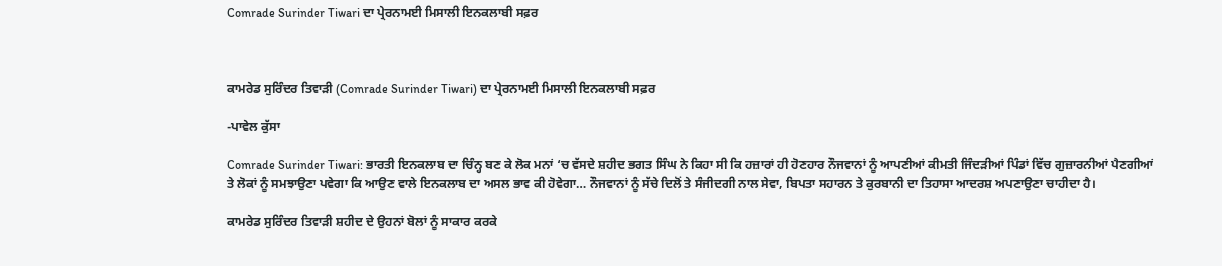Comrade Surinder Tiwari ਦਾ ਪ੍ਰੇਰਨਾਮਈ ਮਿਸਾਲੀ ਇਨਕਲਾਬੀ ਸਫ਼ਰ



ਕਾਮਰੇਡ ਸੁਰਿੰਦਰ ਤਿਵਾੜੀ (Comrade Surinder Tiwari) ਦਾ ਪ੍ਰੇਰਨਾਮਈ ਮਿਸਾਲੀ ਇਨਕਲਾਬੀ ਸਫ਼ਰ

-ਪਾਵੇਲ ਕੁੱਸਾ

Comrade Surinder Tiwari: ਭਾਰਤੀ ਇਨਕਲਾਬ ਦਾ ਚਿੰਨ੍ਹ ਬਣ ਕੇ ਲੋਕ ਮਨਾਂ ‘ਚ ਵੱਸਦੇ ਸ਼ਹੀਦ ਭਗਤ ਸਿੰਘ ਨੇ ਕਿਹਾ ਸੀ ਕਿ ਹਜ਼ਾਰਾਂ ਹੀ ਹੋਣਹਾਰ ਨੌਜਵਾਨਾਂ ਨੂੰ ਆਪਣੀਆਂ ਕੀਮਤੀ ਜਿੰਦੜੀਆਂ ਪਿੰਡਾਂ ਵਿੱਚ ਗੁਜ਼ਾਰਨੀਆਂ ਪੈਣਗੀਆਂ ਤੇ ਲੋਕਾਂ ਨੂੰ ਸਮਝਾਉਣਾ ਪਵੇਗਾ ਕਿ ਆਉਣ ਵਾਲੇ ਇਨਕਲਾਬ ਦਾ ਅਸਲ ਭਾਵ ਕੀ ਹੋਵੇਗਾ… ਨੌਜਵਾਨਾਂ ਨੂੰ ਸੱਚੇ ਦਿਲੋਂ ਤੇ ਸੰਜੀਦਗੀ ਨਾਲ ਸੇਵਾ, ਬਿਪਤਾ ਸਹਾਰਨ ਤੇ ਕੁਰਬਾਨੀ ਦਾ ਤਿਹਾਸਾ ਆਦਰਸ਼ ਅਪਣਾਉਣਾ ਚਾਹੀਦਾ ਹੈ।

ਕਾਮਰੇਡ ਸੁਰਿੰਦਰ ਤਿਵਾੜੀ ਸ਼ਹੀਦ ਦੇ ਉਹਨਾਂ ਬੋਲਾਂ ਨੂੰ ਸਾਕਾਰ ਕਰਕੇ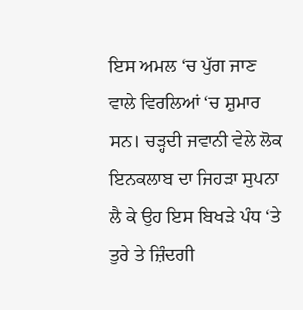ਇਸ ਅਮਲ ‘ਚ ਪੁੱਗ ਜਾਣ ਵਾਲੇ ਵਿਰਲਿਆਂ ‘ਚ ਸ਼ੁਮਾਰ ਸਨ। ਚੜ੍ਹਦੀ ਜਵਾਨੀ ਵੇਲੇ ਲੋਕ ਇਨਕਲਾਬ ਦਾ ਜਿਹੜਾ ਸੁਪਨਾ ਲੈ ਕੇ ਉਹ ਇਸ ਬਿਖੜੇ ਪੰਧ ‘ਤੇ ਤੁਰੇ ਤੇ ਜ਼ਿੰਦਗੀ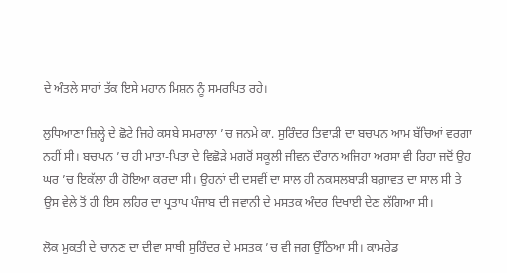ਦੇ ਅੰਤਲੇ ਸਾਹਾਂ ਤੱਕ ਇਸੇ ਮਹਾਨ ਮਿਸ਼ਨ ਨੂੰ ਸਮਰਪਿਤ ਰਹੇ।

ਲੁਧਿਆਣਾ ਜ਼ਿਲ੍ਹੇ ਦੇ ਛੋਟੇ ਜਿਹੇ ਕਸਬੇ ਸਮਰਾਲਾ ’ਚ ਜਨਮੇ ਕਾ. ਸੁਰਿੰਦਰ ਤਿਵਾੜੀ ਦਾ ਬਚਪਨ ਆਮ ਬੱਚਿਆਂ ਵਰਗਾ ਨਹੀਂ ਸੀ। ਬਚਪਨ ’ਚ ਹੀ ਮਾਤਾ-ਪਿਤਾ ਦੇ ਵਿਛੋੜੇ ਮਗਰੋਂ ਸਕੂਲੀ ਜੀਵਨ ਦੌਰਾਨ ਅਜਿਹਾ ਅਰਸਾ ਵੀ ਰਿਹਾ ਜਦੋਂ ਉਹ ਘਰ ’ਚ ਇਕੱਲਾ ਹੀ ਹੋਇਆ ਕਰਦਾ ਸੀ। ਉਹਨਾਂ ਦੀ ਦਸਵੀਂ ਦਾ ਸਾਲ ਹੀ ਨਕਸਲਬਾੜੀ ਬਗ਼ਾਵਤ ਦਾ ਸਾਲ ਸੀ ਤੇ ਉਸ ਵੇਲੇ ਤੋਂ ਹੀ ਇਸ ਲਹਿਰ ਦਾ ਪ੍ਰਤਾਪ ਪੰਜਾਬ ਦੀ ਜਵਾਨੀ ਦੇ ਮਸਤਕ ਅੰਦਰ ਦਿਖਾਈ ਦੇਣ ਲੱਗਿਆ ਸੀ।

ਲੋਕ ਮੁਕਤੀ ਦੇ ਚਾਨਣ ਦਾ ਦੀਵਾ ਸਾਥੀ ਸੁਰਿੰਦਰ ਦੇ ਮਸਤਕ ’ਚ ਵੀ ਜਗ ਉੱਠਿਆ ਸੀ। ਕਾਮਰੇਡ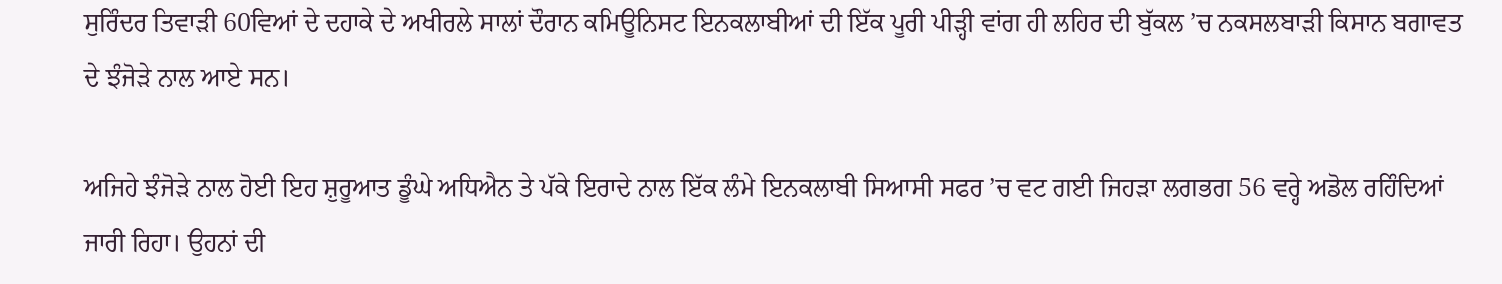ਸੁਰਿੰਦਰ ਤਿਵਾੜੀ 60ਵਿਆਂ ਦੇ ਦਹਾਕੇ ਦੇ ਅਖੀਰਲੇ ਸਾਲਾਂ ਦੌਰਾਨ ਕਮਿਊਨਿਸਟ ਇਨਕਲਾਬੀਆਂ ਦੀ ਇੱਕ ਪੂਰੀ ਪੀੜ੍ਹੀ ਵਾਂਗ ਹੀ ਲਹਿਰ ਦੀ ਬੁੱਕਲ ’ਚ ਨਕਸਲਬਾੜੀ ਕਿਸਾਨ ਬਗਾਵਤ ਦੇ ਝੰਜੋੜੇ ਨਾਲ ਆਏ ਸਨ।

ਅਜਿਹੇ ਝੰਜੋੜੇ ਨਾਲ ਹੋਈ ਇਹ ਸ਼ੁਰੂਆਤ ਡੂੰਘੇ ਅਧਿਐਨ ਤੇ ਪੱਕੇ ਇਰਾਦੇ ਨਾਲ ਇੱਕ ਲੰਮੇ ਇਨਕਲਾਬੀ ਸਿਆਸੀ ਸਫਰ ’ਚ ਵਟ ਗਈ ਜਿਹੜਾ ਲਗਭਗ 56 ਵਰ੍ਹੇ ਅਡੋਲ ਰਹਿੰਦਿਆਂ ਜਾਰੀ ਰਿਹਾ। ਉਹਨਾਂ ਦੀ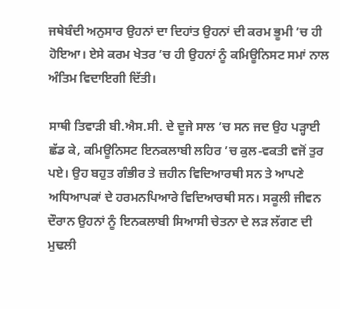ਜਥੇਬੰਦੀ ਅਨੁਸਾਰ ਉਹਨਾਂ ਦਾ ਦਿਹਾਂਤ ਉਹਨਾਂ ਦੀ ਕਰਮ ਭੂਮੀ ’ਚ ਹੀ ਹੋਇਆ। ਏਸੇ ਕਰਮ ਖੇਤਰ ’ਚ ਹੀ ਉਹਨਾਂ ਨੂੰ ਕਮਿਊਨਿਸਟ ਸਮਾਂ ਨਾਲ ਅੰਤਿਮ ਵਿਦਾਇਗੀ ਦਿੱਤੀ।

ਸਾਥੀ ਤਿਵਾੜੀ ਬੀ.ਐਸ.ਸੀ. ਦੇ ਦੂਜੇ ਸਾਲ ’ਚ ਸਨ ਜਦ ਉਹ ਪੜ੍ਹਾਈ ਛੱਡ ਕੇ, ਕਮਿਊਨਿਸਟ ਇਨਕਲਾਬੀ ਲਹਿਰ ’ਚ ਕੁਲ-ਵਕਤੀ ਵਜੋਂ ਤੁਰ ਪਏ। ਉਹ ਬਹੁਤ ਗੰਭੀਰ ਤੇ ਜ਼ਹੀਨ ਵਿਦਿਆਰਥੀ ਸਨ ਤੇ ਆਪਣੇ ਅਧਿਆਪਕਾਂ ਦੇ ਹਰਮਨਪਿਆਰੇ ਵਿਦਿਆਰਥੀ ਸਨ। ਸਕੂਲੀ ਜੀਵਨ ਦੌਰਾਨ ਉਹਨਾਂ ਨੂੰ ਇਨਕਲਾਬੀ ਸਿਆਸੀ ਚੇਤਨਾ ਦੇ ਲੜ ਲੱਗਣ ਦੀ ਮੁਢਲੀ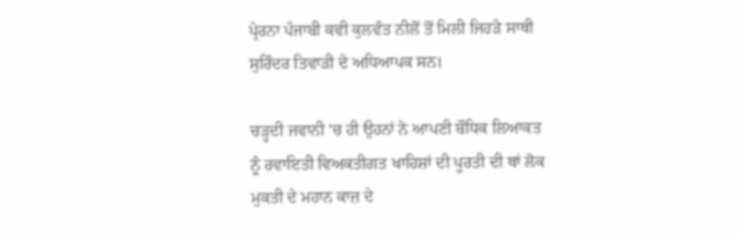ਪ੍ਰੇਰਨਾ ਪੰਜਾਬੀ ਕਵੀ ਕੁਲਵੰਤ ਨੀਲੋਂ ਤੋਂ ਮਿਲੀ ਜਿਹੜੇ ਸਾਥੀ ਸੁਰਿੰਦਰ ਤਿਵਾੜੀ ਦੇ ਅਧਿਆਪਕ ਸਨ।

ਚੜ੍ਹਦੀ ਜਵਾਨੀ ’ਚ ਹੀ ਉਹਨਾਂ ਨੇ ਆਪਣੀ ਬੌਧਿਕ ਲਿਆਕਤ ਨੂੰ ਰਵਾਇਤੀ ਵਿਅਕਤੀਗਤ ਖਾਹਿਸ਼ਾਂ ਦੀ ਪੂਰਤੀ ਦੀ ਥਾਂ ਲੋਕ ਮੁਕਤੀ ਦੇ ਮਹਾਨ ਕਾਜ਼ ਦੇ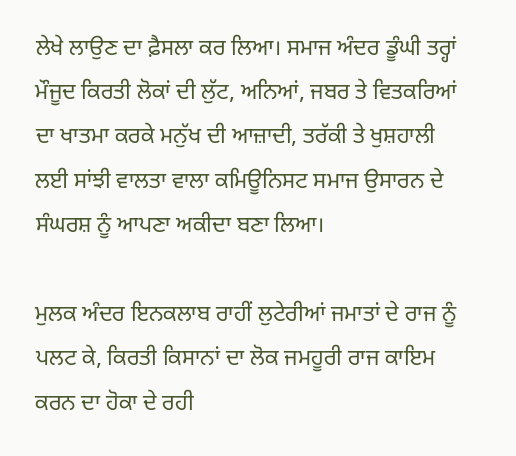ਲੇਖੇ ਲਾਉਣ ਦਾ ਫ਼ੈਸਲਾ ਕਰ ਲਿਆ। ਸਮਾਜ ਅੰਦਰ ਡੂੰਘੀ ਤਰ੍ਹਾਂ ਮੌਜੂਦ ਕਿਰਤੀ ਲੋਕਾਂ ਦੀ ਲੁੱਟ, ਅਨਿਆਂ, ਜਬਰ ਤੇ ਵਿਤਕਰਿਆਂ ਦਾ ਖਾਤਮਾ ਕਰਕੇ ਮਨੁੱਖ ਦੀ ਆਜ਼ਾਦੀ, ਤਰੱਕੀ ਤੇ ਖੁਸ਼ਹਾਲੀ ਲਈ ਸਾਂਝੀ ਵਾਲਤਾ ਵਾਲਾ ਕਮਿਊਨਿਸਟ ਸਮਾਜ ਉਸਾਰਨ ਦੇ ਸੰਘਰਸ਼ ਨੂੰ ਆਪਣਾ ਅਕੀਦਾ ਬਣਾ ਲਿਆ।

ਮੁਲਕ ਅੰਦਰ ਇਨਕਲਾਬ ਰਾਹੀਂ ਲੁਟੇਰੀਆਂ ਜਮਾਤਾਂ ਦੇ ਰਾਜ ਨੂੰ ਪਲਟ ਕੇ, ਕਿਰਤੀ ਕਿਸਾਨਾਂ ਦਾ ਲੋਕ ਜਮਹੂਰੀ ਰਾਜ ਕਾਇਮ ਕਰਨ ਦਾ ਹੋਕਾ ਦੇ ਰਹੀ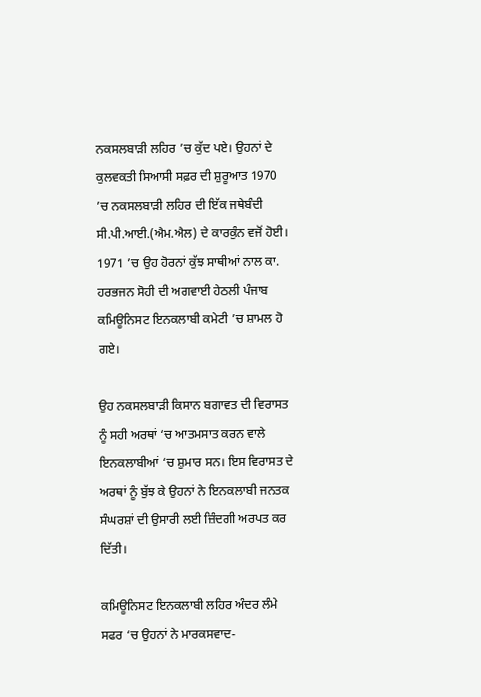ਨਕਸਲਬਾੜੀ ਲਹਿਰ ’ਚ ਕੁੱਦ ਪਏ। ਉਹਨਾਂ ਦੇ ਕੁਲਵਕਤੀ ਸਿਆਸੀ ਸਫ਼ਰ ਦੀ ਸ਼ੁਰੂਆਤ 1970 ’ਚ ਨਕਸਲਬਾੜੀ ਲਹਿਰ ਦੀ ਇੱਕ ਜਥੇਬੰਦੀ ਸੀ.ਪੀ.ਆਈ.(ਐਮ.ਐਲ) ਦੇ ਕਾਰਕੁੰਨ ਵਜੋਂ ਹੋਈ। 1971 ’ਚ ਉਹ ਹੋਰਨਾਂ ਕੁੱਝ ਸਾਥੀਆਂ ਨਾਲ ਕਾ. ਹਰਭਜਨ ਸੋਹੀ ਦੀ ਅਗਵਾਈ ਹੇਠਲੀ ਪੰਜਾਬ ਕਮਿਊਨਿਸਟ ਇਨਕਲਾਬੀ ਕਮੇਟੀ ’ਚ ਸ਼ਾਮਲ ਹੋ ਗਏ।

ਉਹ ਨਕਸਲਬਾੜੀ ਕਿਸਾਨ ਬਗਾਵਤ ਦੀ ਵਿਰਾਸਤ ਨੂੰ ਸਹੀ ਅਰਥਾਂ ‘ਚ ਆਤਮਸਾਤ ਕਰਨ ਵਾਲੇ ਇਨਕਲਾਬੀਆਂ ‘ਚ ਸ਼ੁਮਾਰ ਸਨ। ਇਸ ਵਿਰਾਸਤ ਦੇ ਅਰਥਾਂ ਨੂੰ ਬੁੱਝ ਕੇ ਉਹਨਾਂ ਨੇ ਇਨਕਲਾਬੀ ਜਨਤਕ ਸੰਘਰਸ਼ਾਂ ਦੀ ਉਸਾਰੀ ਲਈ ਜ਼ਿੰਦਗੀ ਅਰਪਤ ਕਰ ਦਿੱਤੀ।

ਕਮਿਊਨਿਸਟ ਇਨਕਲਾਬੀ ਲਹਿਰ ਅੰਦਰ ਲੰਮੇ ਸਫਰ ‘ਚ ਉਹਨਾਂ ਨੇ ਮਾਰਕਸਵਾਦ-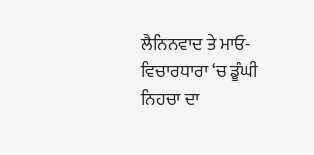ਲੈਨਿਨਵਾਦ ਤੇ ਮਾਓ-ਵਿਚਾਰਧਾਰਾ ‘ਚ ਡੂੰਘੀ ਨਿਹਚਾ ਦਾ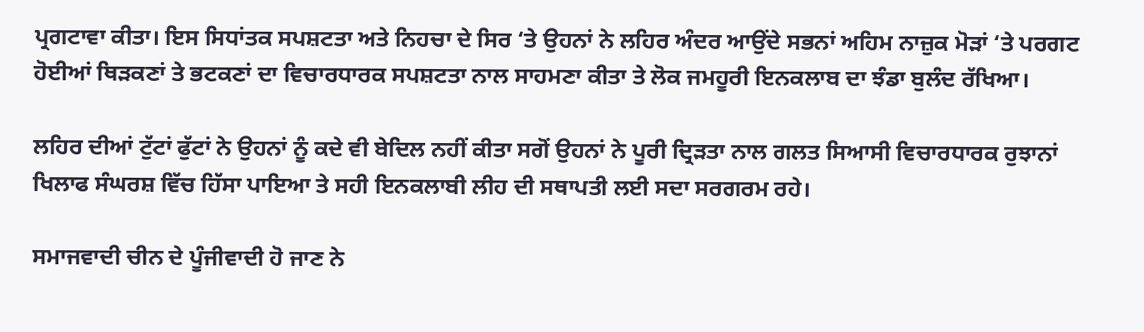ਪ੍ਰਗਟਾਵਾ ਕੀਤਾ। ਇਸ ਸਿਧਾਂਤਕ ਸਪਸ਼ਟਤਾ ਅਤੇ ਨਿਹਚਾ ਦੇ ਸਿਰ ‘ਤੇ ਉਹਨਾਂ ਨੇ ਲਹਿਰ ਅੰਦਰ ਆਉਂਦੇ ਸਭਨਾਂ ਅਹਿਮ ਨਾਜ਼ੁਕ ਮੋੜਾਂ ‘ਤੇ ਪਰਗਟ ਹੋਈਆਂ ਥਿੜਕਣਾਂ ਤੇ ਭਟਕਣਾਂ ਦਾ ਵਿਚਾਰਧਾਰਕ ਸਪਸ਼ਟਤਾ ਨਾਲ ਸਾਹਮਣਾ ਕੀਤਾ ਤੇ ਲੋਕ ਜਮਹੂਰੀ ਇਨਕਲਾਬ ਦਾ ਝੰਡਾ ਬੁਲੰਦ ਰੱਖਿਆ।

ਲਹਿਰ ਦੀਆਂ ਟੁੱਟਾਂ ਫੁੱਟਾਂ ਨੇ ਉਹਨਾਂ ਨੂੰ ਕਦੇ ਵੀ ਬੇਦਿਲ ਨਹੀਂ ਕੀਤਾ ਸਗੋਂ ਉਹਨਾਂ ਨੇ ਪੂਰੀ ਦ੍ਰਿੜਤਾ ਨਾਲ ਗਲਤ ਸਿਆਸੀ ਵਿਚਾਰਧਾਰਕ ਰੁਝਾਨਾਂ ਖਿਲਾਫ ਸੰਘਰਸ਼ ਵਿੱਚ ਹਿੱਸਾ ਪਾਇਆ ਤੇ ਸਹੀ ਇਨਕਲਾਬੀ ਲੀਹ ਦੀ ਸਥਾਪਤੀ ਲਈ ਸਦਾ ਸਰਗਰਮ ਰਹੇ।

ਸਮਾਜਵਾਦੀ ਚੀਨ ਦੇ ਪੂੰਜੀਵਾਦੀ ਹੋ ਜਾਣ ਨੇ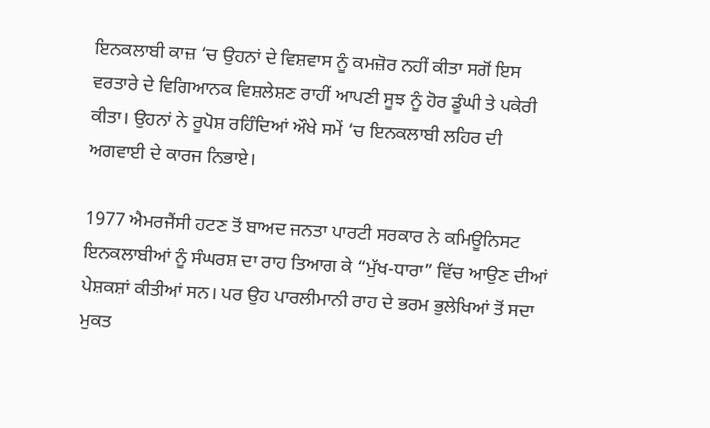ਇਨਕਲਾਬੀ ਕਾਜ਼ ‘ਚ ਉਹਨਾਂ ਦੇ ਵਿਸ਼ਵਾਸ ਨੂੰ ਕਮਜ਼ੋਰ ਨਹੀਂ ਕੀਤਾ ਸਗੋਂ ਇਸ ਵਰਤਾਰੇ ਦੇ ਵਿਗਿਆਨਕ ਵਿਸ਼ਲੇਸ਼ਣ ਰਾਹੀਂ ਆਪਣੀ ਸੂਝ ਨੂੰ ਹੋਰ ਡੂੰਘੀ ਤੇ ਪਕੇਰੀ ਕੀਤਾ। ਉਹਨਾਂ ਨੇ ਰੂਪੋਸ਼ ਰਹਿੰਦਿਆਂ ਔਖੇ ਸਮੇਂ ‘ਚ ਇਨਕਲਾਬੀ ਲਹਿਰ ਦੀ ਅਗਵਾਈ ਦੇ ਕਾਰਜ ਨਿਭਾਏ।

1977 ਐਮਰਜੈਂਸੀ ਹਟਣ ਤੋਂ ਬਾਅਦ ਜਨਤਾ ਪਾਰਟੀ ਸਰਕਾਰ ਨੇ ਕਮਿਊਨਿਸਟ ਇਨਕਲਾਬੀਆਂ ਨੂੰ ਸੰਘਰਸ਼ ਦਾ ਰਾਹ ਤਿਆਗ ਕੇ “ਮੁੱਖ-ਧਾਰਾ” ਵਿੱਚ ਆਉਣ ਦੀਆਂ ਪੇਸ਼ਕਸ਼ਾਂ ਕੀਤੀਆਂ ਸਨ। ਪਰ ਉਹ ਪਾਰਲੀਮਾਨੀ ਰਾਹ ਦੇ ਭਰਮ ਭੁਲੇਖਿਆਂ ਤੋਂ ਸਦਾ ਮੁਕਤ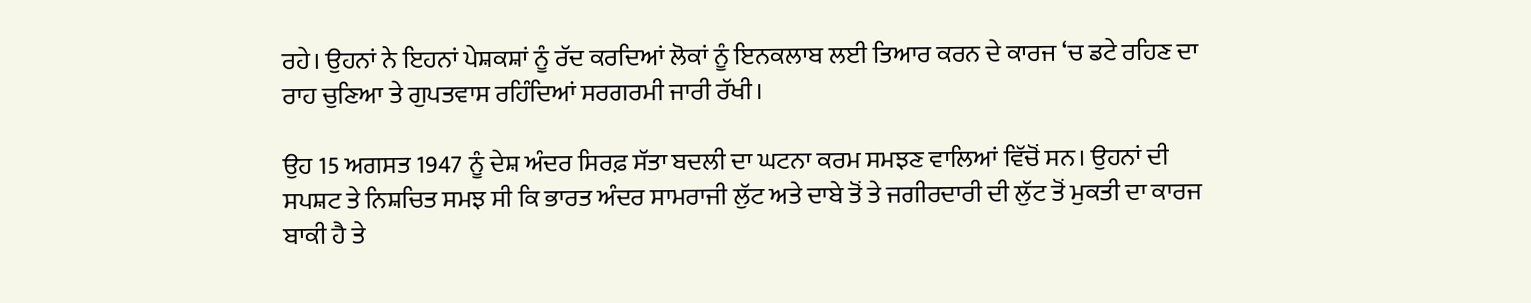ਰਹੇ। ਉਹਨਾਂ ਨੇ ਇਹਨਾਂ ਪੇਸ਼ਕਸ਼ਾਂ ਨੂੰ ਰੱਦ ਕਰਦਿਆਂ ਲੋਕਾਂ ਨੂੰ ਇਨਕਲਾਬ ਲਈ ਤਿਆਰ ਕਰਨ ਦੇ ਕਾਰਜ ‘ਚ ਡਟੇ ਰਹਿਣ ਦਾ ਰਾਹ ਚੁਣਿਆ ਤੇ ਗੁਪਤਵਾਸ ਰਹਿੰਦਿਆਂ ਸਰਗਰਮੀ ਜਾਰੀ ਰੱਖੀ।

ਉਹ 15 ਅਗਸਤ 1947 ਨੂੰ ਦੇਸ਼ ਅੰਦਰ ਸਿਰਫ਼ ਸੱਤਾ ਬਦਲੀ ਦਾ ਘਟਨਾ ਕਰਮ ਸਮਝਣ ਵਾਲਿਆਂ ਵਿੱਚੋਂ ਸਨ। ਉਹਨਾਂ ਦੀ ਸਪਸ਼ਟ ਤੇ ਨਿਸ਼ਚਿਤ ਸਮਝ ਸੀ ਕਿ ਭਾਰਤ ਅੰਦਰ ਸਾਮਰਾਜੀ ਲੁੱਟ ਅਤੇ ਦਾਬੇ ਤੋਂ ਤੇ ਜਗੀਰਦਾਰੀ ਦੀ ਲੁੱਟ ਤੋਂ ਮੁਕਤੀ ਦਾ ਕਾਰਜ ਬਾਕੀ ਹੈ ਤੇ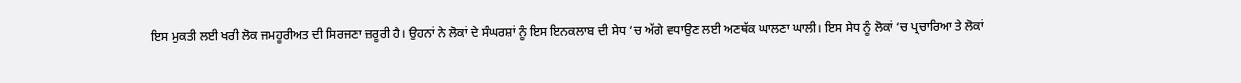ਇਸ ਮੁਕਤੀ ਲਈ ਖਰੀ ਲੋਕ ਜਮਹੂਰੀਅਤ ਦੀ ਸਿਰਜਣਾ ਜ਼ਰੂਰੀ ਹੈ। ਉਹਨਾਂ ਨੇ ਲੋਕਾਂ ਦੇ ਸੰਘਰਸ਼ਾਂ ਨੂੰ ਇਸ ਇਨਕਲਾਬ ਦੀ ਸੇਧ ‘ਚ ਅੱਗੇ ਵਧਾਉਣ ਲਈ ਅਣਥੱਕ ਘਾਲਣਾ ਘਾਲੀ। ਇਸ ਸੇਧ ਨੂੰ ਲੋਕਾਂ ‘ਚ ਪ੍ਰਚਾਰਿਆ ਤੇ ਲੋਕਾਂ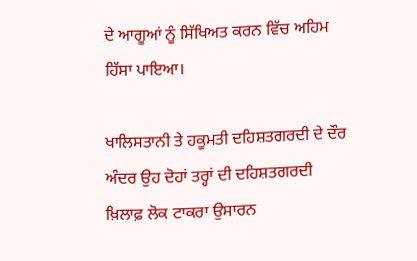ਦੇ ਆਗੂਆਂ ਨੂੰ ਸਿੱਖਿਅਤ ਕਰਨ ਵਿੱਚ ਅਹਿਮ ਹਿੱਸਾ ਪਾਇਆ।

ਖਾਲਿਸਤਾਨੀ ਤੇ ਹਕੂਮਤੀ ਦਹਿਸ਼ਤਗਰਦੀ ਦੇ ਦੌਰ ਅੰਦਰ ਉਹ ਦੋਹਾਂ ਤਰ੍ਹਾਂ ਦੀ ਦਹਿਸ਼ਤਗਰਦੀ ਖ਼ਿਲਾਫ਼ ਲੋਕ ਟਾਕਰਾ ਉਸਾਰਨ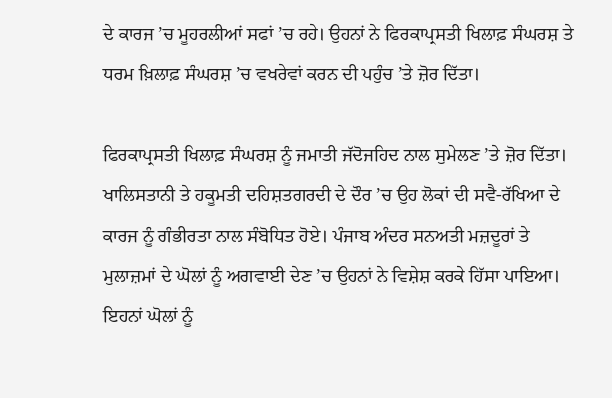ਦੇ ਕਾਰਜ ’ਚ ਮੂਹਰਲੀਆਂ ਸਫਾਂ ’ਚ ਰਹੇ। ਉਹਨਾਂ ਨੇ ਫਿਰਕਾਪ੍ਰਸਤੀ ਖਿਲਾਫ਼ ਸੰਘਰਸ਼ ਤੇ ਧਰਮ ਖ਼ਿਲਾਫ਼ ਸੰਘਰਸ਼ ’ਚ ਵਖਰੇਵਾਂ ਕਰਨ ਦੀ ਪਹੁੰਚ ’ਤੇ ਜ਼ੋਰ ਦਿੱਤਾ।

ਫਿਰਕਾਪ੍ਰਸਤੀ ਖਿਲਾਫ਼ ਸੰਘਰਸ਼ ਨੂੰ ਜਮਾਤੀ ਜੱਦੋਜਹਿਦ ਨਾਲ ਸੁਮੇਲਣ ’ਤੇ ਜ਼ੋਰ ਦਿੱਤਾ। ਖਾਲਿਸਤਾਨੀ ਤੇ ਹਕੂਮਤੀ ਦਹਿਸ਼ਤਗਰਦੀ ਦੇ ਦੌਰ ’ਚ ਉਹ ਲੋਕਾਂ ਦੀ ਸਵੈ-ਰੱਖਿਆ ਦੇ ਕਾਰਜ ਨੂੰ ਗੰਭੀਰਤਾ ਨਾਲ ਸੰਬੋਧਿਤ ਹੋਏ। ਪੰਜਾਬ ਅੰਦਰ ਸਨਅਤੀ ਮਜ਼ਦੂਰਾਂ ਤੇ ਮੁਲਾਜ਼ਮਾਂ ਦੇ ਘੋਲਾਂ ਨੂੰ ਅਗਵਾਈ ਦੇਣ ’ਚ ਉਹਨਾਂ ਨੇ ਵਿਸ਼ੇਸ਼ ਕਰਕੇ ਹਿੱਸਾ ਪਾਇਆ। ਇਹਨਾਂ ਘੋਲਾਂ ਨੂੰ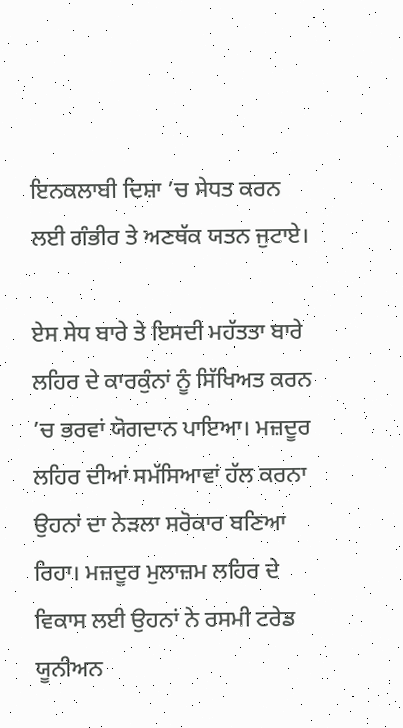ਇਨਕਲਾਬੀ ਦਿਸ਼ਾ ’ਚ ਸੇਧਤ ਕਰਨ ਲਈ ਗੰਭੀਰ ਤੇ ਅਣਥੱਕ ਯਤਨ ਜੁਟਾਏ।

ਏਸ ਸੇਧ ਬਾਰੇ ਤੇ ਇਸਦੀ ਮਹੱਤਤਾ ਬਾਰੇ ਲਹਿਰ ਦੇ ਕਾਰਕੁੰਨਾਂ ਨੂੰ ਸਿੱਖਿਅਤ ਕਰਨ ’ਚ ਭਰਵਾਂ ਯੋਗਦਾਨ ਪਾਇਆ। ਮਜ਼ਦੂਰ ਲਹਿਰ ਦੀਆਂ ਸਮੱਸਿਆਵਾਂ ਹੱਲ ਕਰਨਾ ਉਹਨਾਂ ਦਾ ਨੇੜਲਾ ਸਰੋਕਾਰ ਬਣਿਆ ਰਿਹਾ। ਮਜ਼ਦੂਰ ਮੁਲਾਜ਼ਮ ਲਹਿਰ ਦੇ ਵਿਕਾਸ ਲਈ ਉਹਨਾਂ ਨੇ ਰਸਮੀ ਟਰੇਡ ਯੂਨੀਅਨ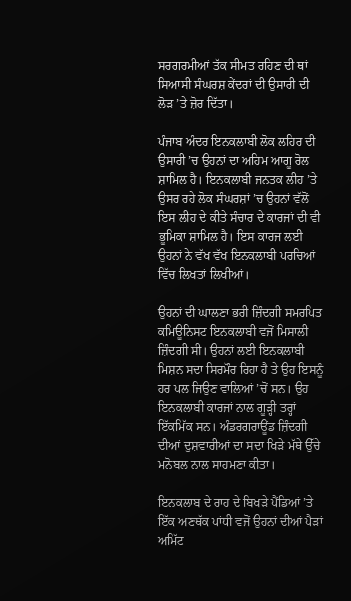ਸਰਗਰਮੀਆਂ ਤੱਕ ਸੀਮਤ ਰਹਿਣ ਦੀ ਥਾਂ ਸਿਆਸੀ ਸੰਘਰਸ਼ ਕੇਂਦਰਾਂ ਦੀ ਉਸਾਰੀ ਦੀ ਲੋੜ ’ਤੇ ਜ਼ੋਰ ਦਿੱਤਾ।

ਪੰਜਾਬ ਅੰਦਰ ਇਨਕਲਾਬੀ ਲੋਕ ਲਹਿਰ ਦੀ ਉਸਾਰੀ ’ਚ ਉਹਨਾਂ ਦਾ ਅਹਿਮ ਆਗੂ ਰੋਲ ਸ਼ਾਮਿਲ ਹੈ। ਇਨਕਲਾਬੀ ਜਨਤਕ ਲੀਹ ’ਤੇ ਉਸਰ ਰਹੇ ਲੋਕ ਸੰਘਰਸ਼ਾਂ ’ਚ ਉਹਨਾਂ ਵੱਲੋਂ ਇਸ ਲੀਹ ਦੇ ਕੀਤੇ ਸੰਚਾਰ ਦੇ ਕਾਰਜਾਂ ਦੀ ਵੀ ਭੂਮਿਕਾ ਸ਼ਾਮਿਲ ਹੈ। ਇਸ ਕਾਰਜ ਲਈ ਉਹਨਾਂ ਨੇ ਵੱਖ ਵੱਖ ਇਨਕਲਾਬੀ ਪਰਚਿਆਂ ਵਿੱਚ ਲਿਖਤਾਂ ਲਿਖੀਆਂ।

ਉਹਨਾਂ ਦੀ ਘਾਲਣਾ ਭਰੀ ਜ਼ਿੰਦਗੀ ਸਮਰਪਿਤ ਕਮਿਊਨਿਸਟ ਇਨਕਲਾਬੀ ਵਜੋਂ ਮਿਸਾਲੀ ਜ਼ਿੰਦਗੀ ਸੀ। ਉਹਨਾਂ ਲਈ ਇਨਕਲਾਬੀ ਮਿਸ਼ਨ ਸਦਾ ਸਿਰਮੌਰ ਰਿਹਾ ਹੈ ਤੇ ਉਹ ਇਸਨੂੰ ਹਰ ਪਲ ਜਿਉਣ ਵਾਲਿਆਂ ’ਚੋਂ ਸਨ। ਉਹ ਇਨਕਲਾਬੀ ਕਾਰਜਾਂ ਨਾਲ ਗੂੜ੍ਹੀ ਤਰ੍ਹਾਂ ਇੱਕਮਿੱਕ ਸਨ। ਅੰਡਰਗਰਾਊਂਡ ਜ਼ਿੰਦਗੀ ਦੀਆਂ ਦੁਸ਼ਵਾਰੀਆਂ ਦਾ ਸਦਾ ਖਿੜੇ ਮੱਥੇ ਉੱਚੇ ਮਨੋਬਲ ਨਾਲ ਸਾਹਮਣਾ ਕੀਤਾ।

ਇਨਕਲਾਬ ਦੇ ਰਾਹ ਦੇ ਬਿਖੜੇ ਪੈਂਡਿਆਂ ’ਤੇ ਇੱਕ ਅਣਥੱਕ ਪਾਂਧੀ ਵਜੋਂ ਉਹਨਾਂ ਦੀਆਂ ਪੈੜਾਂ ਅਮਿੱਟ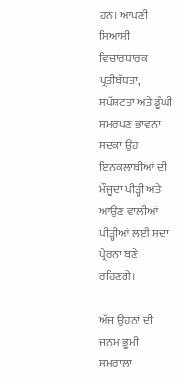ਹਨ। ਆਪਣੀ ਸਿਆਸੀ ਵਿਚਾਰਧਾਰਕ ਪ੍ਰਤੀਬੱਧਤਾ, ਸਪੱਸ਼ਟਤਾ ਅਤੇ ਡੂੰਘੀ ਸਮਰਪਣ ਭਾਵਨਾ ਸਦਕਾ ਉਹ ਇਨਕਲਾਬੀਆਂ ਦੀ ਮੌਜੂਦਾ ਪੀੜ੍ਹੀ ਅਤੇ ਆਉਣ ਵਾਲੀਆਂ ਪੀੜ੍ਹੀਆਂ ਲਈ ਸਦਾ ਪ੍ਰੇਰਨਾ ਬਣੇ ਰਹਿਣਗੇ।

ਅੱਜ ਉਹਨਾਂ ਦੀ ਜਨਮ ਭੂਮੀ ਸਮਰਾਲਾ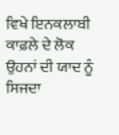ਵਿਖੇ ਇਨਕਲਾਬੀ ਕਾਫ਼ਲੇ ਦੇ ਲੋਕ ਉਹਨਾਂ ਦੀ ਯਾਦ ਨੂੰ ਸਿਜਦਾ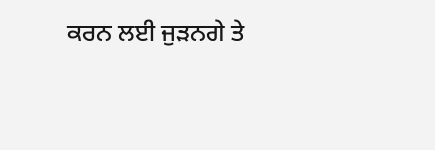ਕਰਨ ਲਈ ਜੁੜਨਗੇ ਤੇ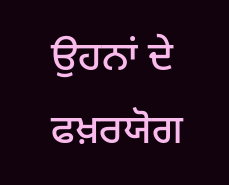ਉਹਨਾਂ ਦੇ ਫਖ਼ਰਯੋਗ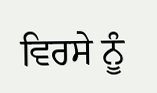ਵਿਰਸੇ ਨੂੰ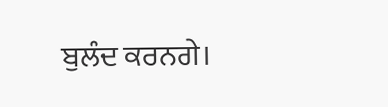ਬੁਲੰਦ ਕਰਨਗੇ।